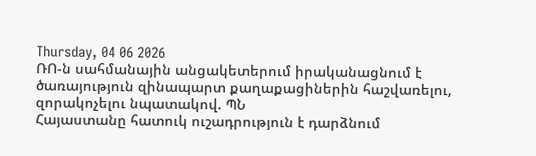Thursday, 04 06 2026
ՌՈ-ն սահմանային անցակետերում իրականացնում է ծառայություն զինապարտ քաղաքացիներին հաշվառելու, զորակոչելու նպատակով. ՊՆ
Հայաստանը հատուկ ուշադրություն է դարձնում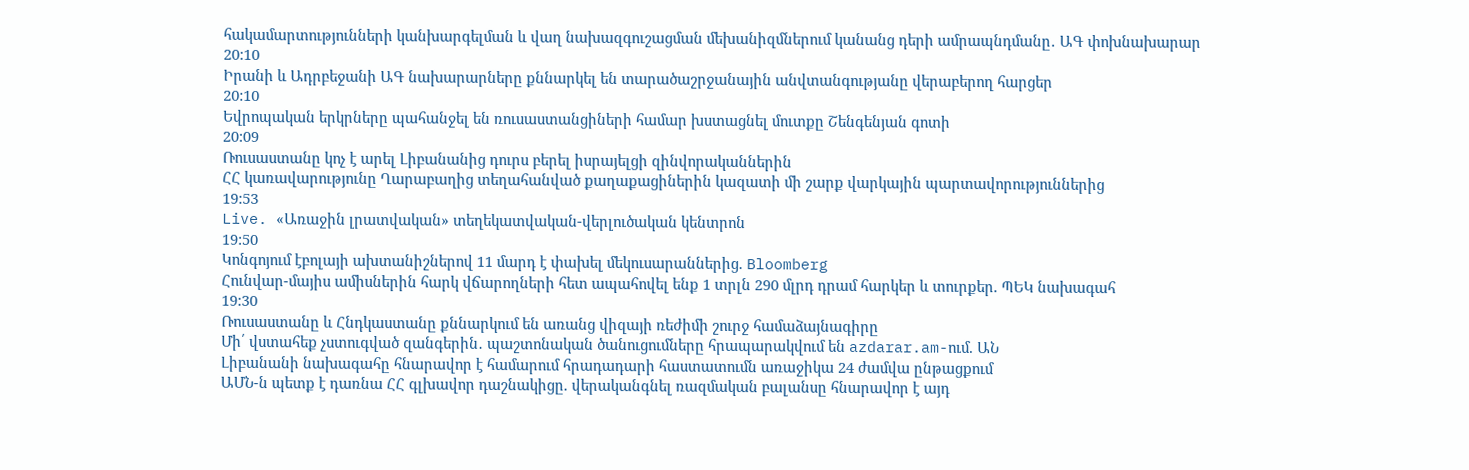հակամարտությունների կանխարգելման և վաղ նախազգուշացման մեխանիզմներում կանանց դերի ամրապնդմանը․ ԱԳ փոխնախարար
20:10
Իրանի և Ադրբեջանի ԱԳ նախարարները քննարկել են տարածաշրջանային անվտանգությանը վերաբերող հարցեր
20:10
Եվրոպական երկրները պահանջել են ռուսաստանցիների համար խստացնել մուտքը Շենգենյան գոտի
20:09
Ռուսաստանը կոչ է արել Լիբանանից դուրս բերել իսրայելցի զինվորականներին
ՀՀ կառավարությունը Ղարաբաղից տեղահանված քաղաքացիներին կազատի մի շարք վարկային պարտավորություններից
19:53
Live. «Առաջին լրատվական» տեղեկատվական-վերլուծական կենտրոն
19:50
Կոնգոյում էբոլայի ախտանիշներով 11 մարդ է փախել մեկուսարաններից. Bloomberg
Հունվար-մայիս ամիսներին հարկ վճարողների հետ ապահովել ենք 1 տրլն 290 մլրդ դրամ հարկեր և տուրքեր. ՊԵԿ նախագահ
19:30
Ռուսաստանը և Հնդկաստանը քննարկում են առանց վիզայի ռեժիմի շուրջ համաձայնագիրը
Մի՛ վստահեք չստուգված զանգերին․ պաշտոնական ծանուցումները հրապարակվում են azdarar.am-ում. ԱՆ
Լիբանանի նախագահը հնարավոր է համարում հրադադարի հաստատումն առաջիկա 24 ժամվա ընթացքում
ԱՄՆ-ն պետք է դառնա ՀՀ գլխավոր դաշնակիցը. վերականգնել ռազմական բալանսը հնարավոր է այդ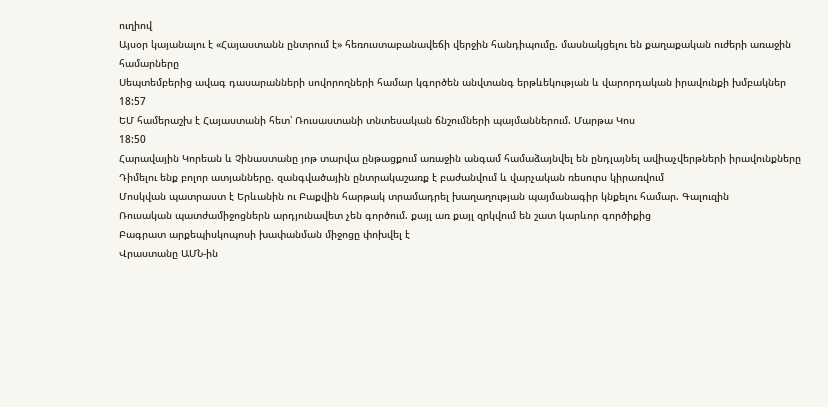ուղիով
Այսօր կայանալու է «Հայաստանն ընտրում է» հեռուստաբանավեճի վերջին հանդիպումը. մասնակցելու են քաղաքական ուժերի առաջին համարները
Սեպտեմբերից ավագ դասարանների սովորողների համար կգործեն անվտանգ երթևեկության և վարորդական իրավունքի խմբակներ
18:57
ԵՄ համերաշխ է Հայաստանի հետ՝ Ռուսաստանի տնտեսական ճնշումների պայմաններում. Մարթա Կոս
18:50
Հարավային Կորեան և Չինաստանը յոթ տարվա ընթացքում առաջին անգամ համաձայնվել են ընդլայնել ավիաչվերթների իրավունքները
Դիմելու ենք բոլոր ատյանները. զանգվածային ընտրակաշառք է բաժանվում և վարչական ռեսուրս կիրառվում
Մոսկվան պատրաստ է Երևանին ու Բաքվին հարթակ տրամադրել խաղաղության պայմանագիր կնքելու համար. Գալուզին
Ռուսական պատժամիջոցներն արդյունավետ չեն գործում. քայլ առ քայլ զրկվում են շատ կարևոր գործիքից
Բագրատ արքեպիսկոպոսի խափանման միջոցը փոխվել է
Վրաստանը ԱՄՆ-ին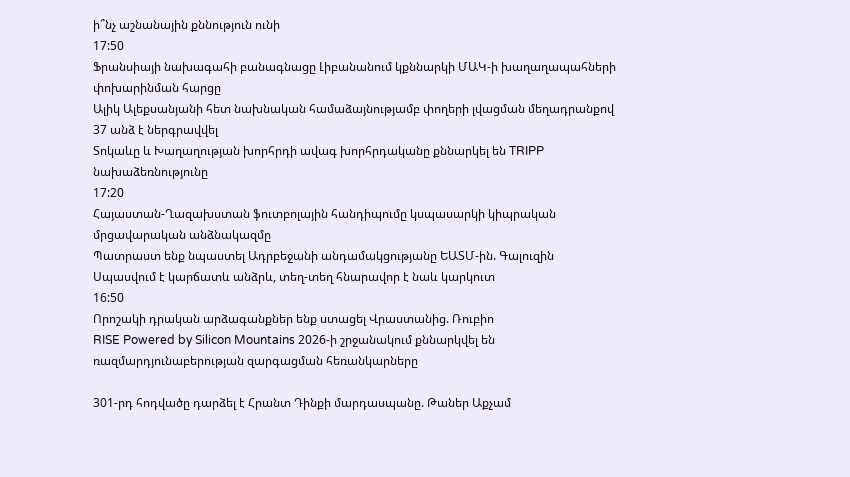ի՞նչ աշնանային քննություն ունի
17:50
Ֆրանսիայի նախագահի բանագնացը Լիբանանում կքննարկի ՄԱԿ-ի խաղաղապահների փոխարինման հարցը
Ալիկ Ալեքսանյանի հետ նախնական համաձայնությամբ փողերի լվացման մեղադրանքով 37 անձ է ներգրավվել
Տոկաևը և Խաղաղության խորհրդի ավագ խորհրդականը քննարկել են TRIPP նախաձեռնությունը
17:20
Հայաստան-Ղազախստան ֆուտբոլային հանդիպումը կսպասարկի կիպրական մրցավարական անձնակազմը
Պատրաստ ենք նպաստել Ադրբեջանի անդամակցությանը ԵԱՏՄ-ին. Գալուզին
Սպասվում է կարճատև անձրև, տեղ-տեղ հնարավոր է նաև կարկուտ
16:50
Որոշակի դրական արձագանքներ ենք ստացել Վրաստանից. Ռուբիո
RISE Powered by Silicon Mountains 2026-ի շրջանակում քննարկվել են ռազմարդյունաբերության զարգացման հեռանկարները

301-րդ հոդվածը դարձել է Հրանտ Դինքի մարդասպանը. Թաներ Աքչամ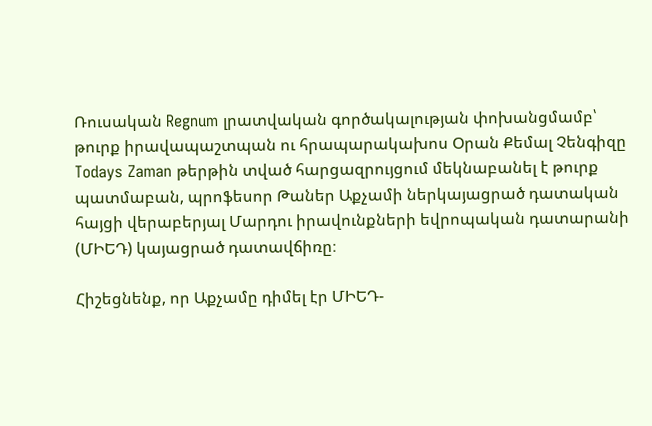Ռուսական Regnum լրատվական գործակալության փոխանցմամբ՝ թուրք իրավապաշտպան ու հրապարակախոս Օրան Քեմալ Չենգիզը Todays Zaman թերթին տված հարցազրույցում մեկնաբանել է թուրք պատմաբան, պրոֆեսոր Թաներ Աքչամի ներկայացրած դատական հայցի վերաբերյալ Մարդու իրավունքների եվրոպական դատարանի (ՄԻԵԴ) կայացրած դատավճիռը։

Հիշեցնենք, որ Աքչամը դիմել էր ՄԻԵԴ-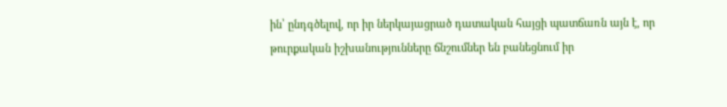ին՝ ընդգծելով, որ իր ներկայացրած դատական հայցի պատճառն այն է, որ թուրքական իշխանությունները ճնշումներ են բանեցնում իր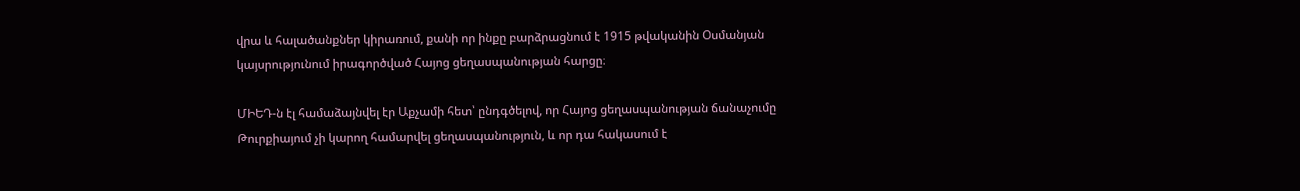վրա և հալածանքներ կիրառում, քանի որ ինքը բարձրացնում է 1915 թվականին Օսմանյան կայսրությունում իրագործված Հայոց ցեղասպանության հարցը։

ՄԻԵԴ-ն էլ համաձայնվել էր Աքչամի հետ՝ ընդգծելով, որ Հայոց ցեղասպանության ճանաչումը Թուրքիայում չի կարող համարվել ցեղասպանություն, և որ դա հակասում է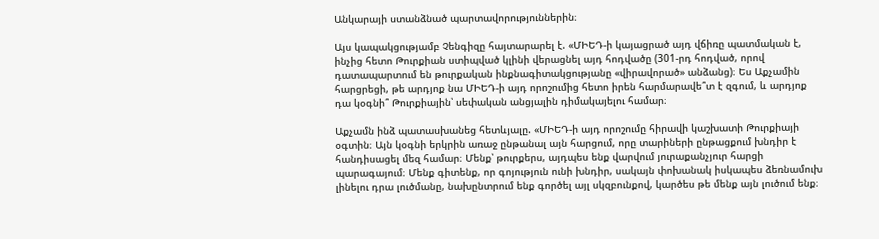Անկարայի ստանձնած պարտավորություններին։

Այս կապակցությամբ Չենգիզը հայտարարել է. «ՄԻԵԴ-ի կայացրած այդ վճիռը պատմական է, ինչից հետո Թուրքիան ստիպված կլինի վերացնել այդ հոդվածը (301-րդ հոդված, որով դատապարտում են թուրքական ինքնագիտակցությանը «վիրավորած» անձանց)։ Ես Աքչամին հարցրեցի, թե արդյոք նա ՄԻԵԴ-ի այդ որոշումից հետո իրեն հարմարավե՞տ է զգում, և արդյոք դա կօգնի՞ Թուրքիային՝ սեփական անցյալին դիմակայելու համար։

Աքչամն ինձ պատասխանեց հետևյալը. «ՄԻԵԴ-ի այդ որոշումը հիրավի կաշխատի Թուրքիայի օգտին։ Այն կօգնի երկրին առաջ ընթանալ այն հարցում, որը տարիների ընթացքում խնդիր է հանդիսացել մեզ համար։ Մենք՝ թուրքերս, այդպես ենք վարվում յուրաքանչյուր հարցի պարագայում։ Մենք գիտենք, որ գոյություն ունի խնդիր, սակայն փոխանակ իսկապես ձեռնամուխ լինելու դրա լուծմանը, նախընտրում ենք գործել այլ սկզբունքով, կարծես թե մենք այն լուծում ենք։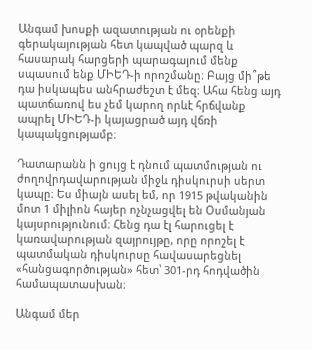Անգամ խոսքի ազատության ու օրենքի գերակայության հետ կապված պարզ և հասարակ հարցերի պարագայում մենք սպասում ենք ՄԻԵԴ-ի որոշմանը։ Բայց մի՞թե դա իսկապես անհրաժեշտ է մեզ։ Ահա հենց այդ պատճառով ես չեմ կարող որևէ հրճվանք ապրել ՄԻԵԴ-ի կայացրած այդ վճռի կապակցությամբ։

Դատարանն ի ցույց է դնում պատմության ու ժողովրդավարության միջև դիսկուրսի սերտ կապը։ Ես միայն ասել եմ, որ 1915 թվականին մոտ 1 միլիոն հայեր ոչնչացվել են Օսմանյան կայսրությունում։ Հենց դա էլ հարուցել է կառավարության զայրույթը, որը որոշել է պատմական դիսկուրսը հավասարեցնել «հանցագործության» հետ՝ 301-րդ հոդվածին համապատասխան։

Անգամ մեր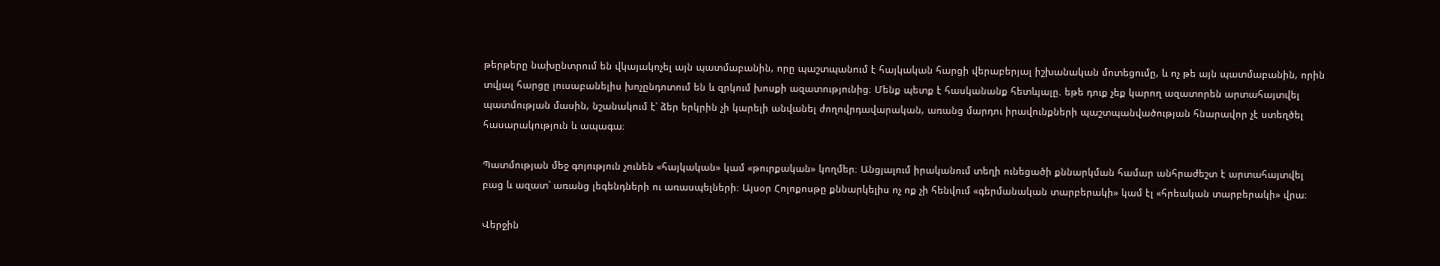թերթերը նախընտրում են վկայակոչել այն պատմաբանին, որը պաշտպանում է հայկական հարցի վերաբերյալ իշխանական մոտեցումը, և ոչ թե այն պատմաբանին, որին տվյալ հարցը լուսաբանելիս խոչընդոտում են և զրկում խոսքի ազատությունից։ Մենք պետք է հասկանանք հետևյալը. եթե դուք չեք կարող ազատորեն արտահայտվել պատմության մասին, նշանակում է՝ ձեր երկրին չի կարելի անվանել ժողովրդավարական, առանց մարդու իրավունքների պաշտպանվածության հնարավոր չէ ստեղծել հասարակություն և ապագա։

Պատմության մեջ գոյություն չունեն «հայկական» կամ «թուրքական» կողմեր։ Անցյալում իրականում տեղի ունեցածի քննարկման համար անհրաժեշտ է արտահայտվել բաց և ազատ՝ առանց լեգենդների ու առասպելների։ Այսօր Հոլոքոսթը քննարկելիս ոչ ոք չի հենվում «գերմանական տարբերակի» կամ էլ «հրեական տարբերակի» վրա։

Վերջին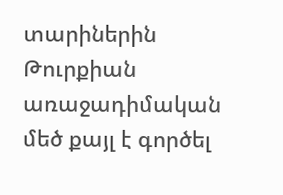տարիներին Թուրքիան առաջադիմական մեծ քայլ է գործել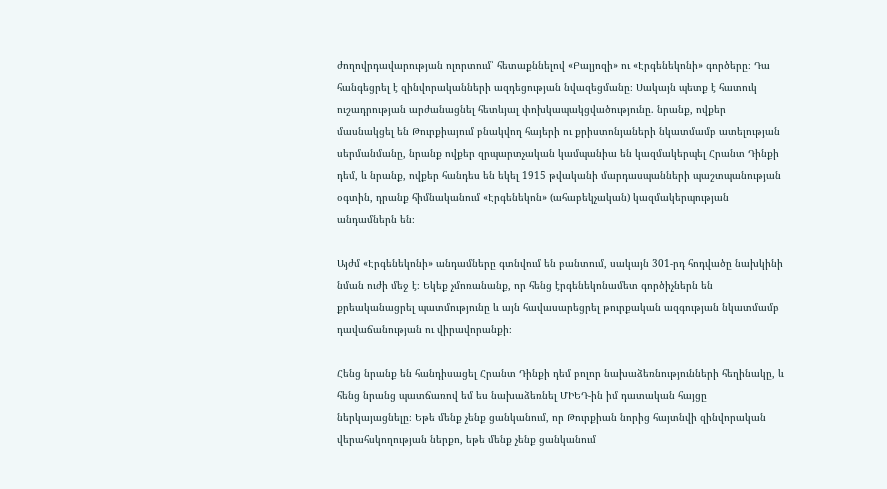ժողովրդավարության ոլորտում՝ հետաքննելով «Բալյոզի» ու «Էրգենեկոնի» գործերը։ Դա հանգեցրել է զինվորականների ազդեցության նվազեցմանը։ Սակայն պետք է հատուկ ուշադրության արժանացնել հետևյալ փոխկապակցվածությունը. նրանք, ովքեր մասնակցել են Թուրքիայում բնակվող հայերի ու քրիստոնյաների նկատմամբ ատելության սերմանմանը, նրանք ովքեր զրպարտչական կամպանիա են կազմակերպել Հրանտ Դինքի դեմ, և նրանք, ովքեր հանդես են եկել 1915 թվականի մարդասպանների պաշտպանության օգտին, դրանք հիմնականում «Էրգենեկոն» (ահաբեկչական) կազմակերպության անդամներն են։

Այժմ «Էրգենեկոնի» անդամները գտնվում են բանտում, սակայն 301-րդ հոդվածը նախկինի նման ուժի մեջ է։ Եկեք չմոռանանք, որ հենց էրգենեկոնամետ գործիչներն են քրեականացրել պատմությունը և այն հավասարեցրել թուրքական ազգության նկատմամբ դավաճանության ու վիրավորանքի։

Հենց նրանք են հանդիսացել Հրանտ Դինքի դեմ բոլոր նախաձեռնությունների հեղինակը, և հենց նրանց պատճառով եմ ես նախաձեռնել ՄԻԵԴ-ին իմ դատական հայցը ներկայացնելը։ Եթե մենք չենք ցանկանում, որ Թուրքիան նորից հայտնվի զինվորական վերահսկողության ներքո, եթե մենք չենք ցանկանում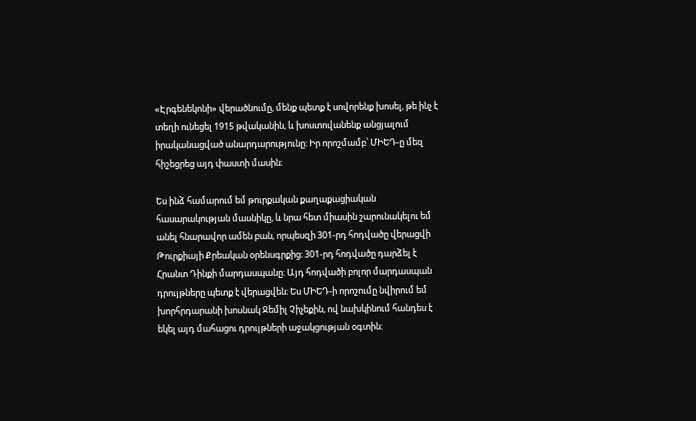«Էրգենեկոնի» վերածնումը, մենք պետք է սովորենք խոսել, թե ինչ է տեղի ունեցել 1915 թվականին, և խոստովանենք անցյալում իրականացված անարդարությունը։ Իր որոշմամբ՝ ՄԻԵԴ-ը մեզ հիշեցրեց այդ փաստի մասին։

Ես ինձ համարում եմ թուրքական քաղաքացիական հասարակության մասնիկը, և նրա հետ միասին շարունակելու եմ անել հնարավոր ամեն բան, որպեսզի 301-րդ հոդվածը վերացվի Թուրքիայի Քրեական օրենսգրքից։ 301-րդ հոդվածը դարձել է Հրանտ Դինքի մարդասպանը։ Այդ հոդվածի բոլոր մարդասպան դրույթները պետք է վերացվեն։ Ես ՄԻԵԴ-ի որոշումը նվիրում եմ խորհրդարանի խոսնակ Ջեմիլ Չիչեքին, ով նախկինում հանդես է եկել այդ մահացու դրույթների աջակցության օգտին։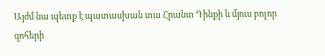Այժմ նա պետք է պատասխան տա Հրանտ Դինքի և մյուս բոլոր զոհերի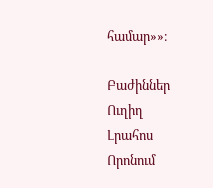համար»»։

Բաժիններ
Ուղիղ
Լրահոս
Որոնում